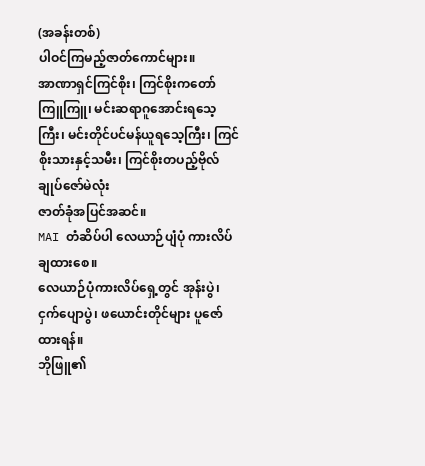(အခန်းတစ်)
ပါဝင်ကြမည့်ဇာတ်ကောင်များ။
အာဏာရှင်ကြင်စိုး၊ ကြင်စိုးကတော်ကြူကြူ၊ မင်းဆရာဂူအောင်းရသေ့ကြီး၊ မင်းတိုင်ပင်မန်ယူရသေ့ကြီး၊ ကြင်စိုးသားနှင့်သမီး၊ ကြင်စိုးတပည့်ဗိုလ်ချုပ်ဇော်မဲလုံး
ဇာတ်ခုံအပြင်အဆင်။
MAI တံဆိပ်ပါ လေယာဉ်ပျံပုံ ကားလိပ်ချထားစေ။
လေယာဉ်ပုံကားလိပ်ရှေ့တွင် အုန်းပွဲ၊ ငှက်ပျောပွဲ၊ ဖယောင်းတိုင်များ ပူဇော်ထားရန်။
ဘိုဖြူ၏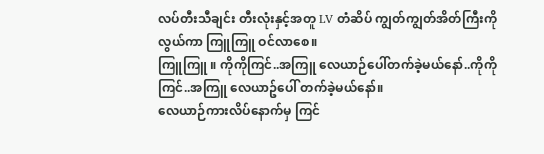လပ်တီးသီချင်း တီးလုံးနှင့်အတူ LV တံဆိပ် ကျွတ်ကျွတ်အိတ်ကြီးကိုလွယ်ကာ ကြူကြူ ဝင်လာစေ။
ကြူကြူ ။ ကိုကိုကြင်..အကြူ လေယာဉ်ပေါ်တက်ခဲ့မယ်နော်..ကိုကိုကြင်..အကြူ လေယာဥ်ပေါ် တက်ခဲ့မယ်နော်။
လေယာဉ်ကားလိပ်နောက်မှ ကြင်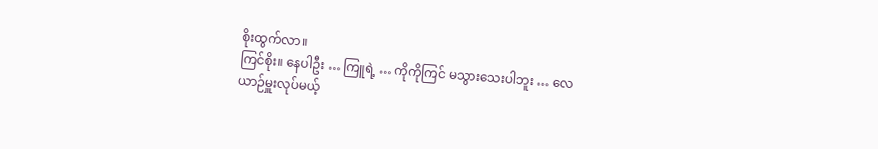စိုးထွက်လာ။
ကြင်စိုး။ နေပါဦး … ကြူရဲ့ … ကိုကိုကြင် မသွားသေးပါဘူး … လေယာဉ်မှူးလုပ်မယ့်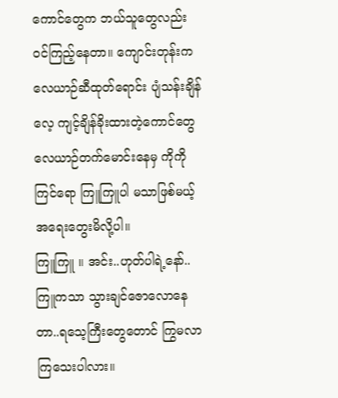ကောင်တွေက ဘယ်သူတွေလည်း ဝင်ကြည့်နေတာ။ ကျောင်းတုန်းက လေယာဉ်ဆီထုတ်ရောင်း ပျံသန်းချိန် လေ့ ကျင့်ချိန်ခိုးထားတဲ့ကောင်တွေ လေယာဉ်တက်မောင်းနေမှ ကိုကိုကြင်ရော ကြူကြူပါ မသာဖြစ်မယ့် အရေးတွေးမိလို့ပါ။
ကြူကြူ ။ အင်း..ဟုတ်ပါရဲ့နော်..ကြူကသာ သွားချင်ဇောလောနေတာ..ရသေ့ကြီးတွေတောင် ကြွမလာ ကြသေးပါလား။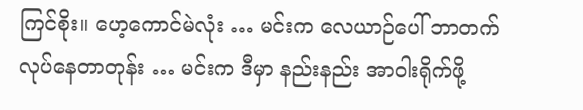ကြင်စိုး။ ဟေ့ကောင်မဲလုံး … မင်းက လေယာဉ်ပေါ် ဘာတက်လုပ်နေတာတုန်း … မင်းက ဒီမှာ နည်းနည်း အာဝါးရိုက်ဖို့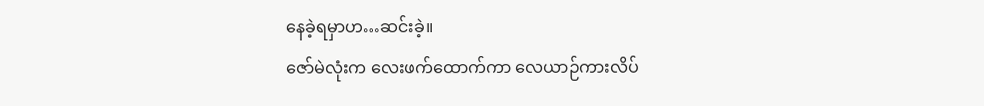နေခဲ့ရမှာဟ…ဆင်းခဲ့။
ဇော်မဲလုံးက လေးဖက်ထောက်ကာ လေယာဉ်ကားလိပ်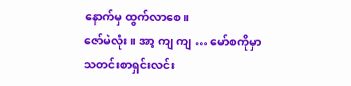နောက်မှ ထွက်လာစေ။
ဇော်မဲလုံး။ အာ့ ကျ ကျ … မော်စကိုမှာ သတင်းစာရှင်းလင်း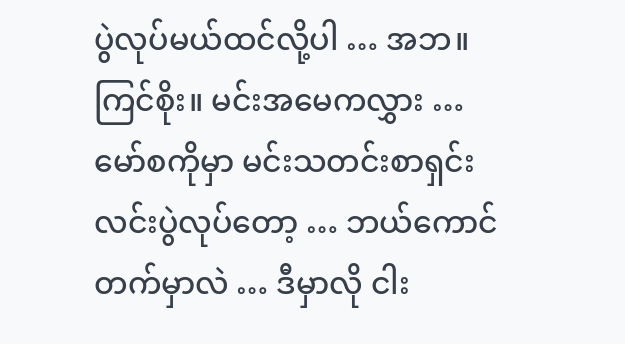ပွဲလုပ်မယ်ထင်လို့ပါ … အဘ။
ကြင်စိုး။ မင်းအမေကလွှား … မော်စကိုမှာ မင်းသတင်းစာရှင်းလင်းပွဲလုပ်တော့ … ဘယ်ကောင် တက်မှာလဲ … ဒီမှာလို ငါး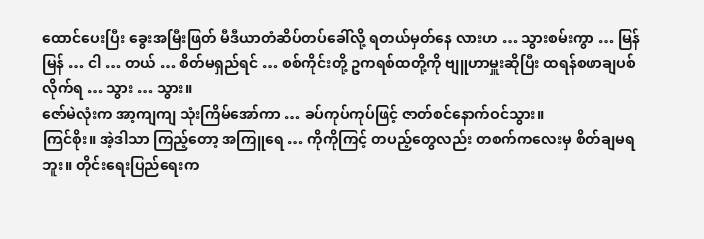ထောင်ပေးပြီး ခွေးအမြီးဖြတ် မီဒီယာတံဆိပ်တပ်ခေါ်လို့ ရတယ်မှတ်နေ လားဟ … သွားစမ်းကွာ … မြန်မြန် … ငါ … တယ် … စိတ်မရှည်ရင် … စစ်ကိုင်းတို့ ဥကရစ်ထတို့ကို ဗျူဟာမှူးဆိုပြီး ထရန်စဖာချပစ်လိုက်ရ … သွား … သွား။
ဇော်မဲလုံးက အာ့ကျကျ သုံးကြိမ်အော်ကာ … ခပ်ကုပ်ကုပ်ဖြင့် ဇာတ်စင်နောက်ဝင်သွား။
ကြင်စိုး။ အဲ့ဒါသာ ကြည့်တော့ အကြူရေ … ကိုကိုကြင့် တပည့်တွေလည်း တစက်ကလေးမှ စိတ်ချမရဘူး။ တိုင်းရေးပြည်ရေးက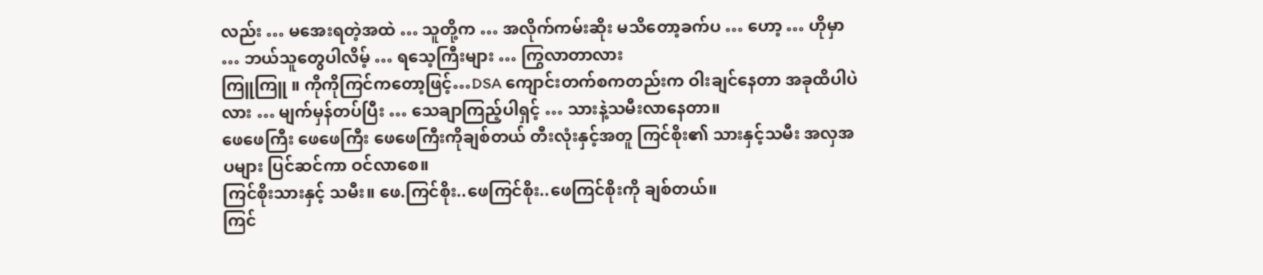လည်း … မအေးရတဲ့အထဲ … သူတို့က … အလိုက်ကမ်းဆိုး မသိတော့ခက်ပ … ဟော့ … ဟိုမှာ … ဘယ်သူတွေပါလိမ့် … ရသေ့ကြီးများ … ကြွလာတာလား
ကြူကြူ ။ ကိုကိုကြင်ကတော့ဖြင့်…DSA ကျောင်းတက်စကတည်းက ဝါးချင်နေတာ အခုထိပါပဲလား … မျက်မှန်တပ်ပြီး … သေချာကြည့်ပါရှင့် … သားနဲ့သမီးလာနေတာ။
ဖေဖေကြီး ဖေဖေကြီး ဖေဖေကြီးကိုချစ်တယ် တီးလုံးနှင့်အတူ ကြင်စိုး၏ သားနှင့်သမီး အလှအပများ ပြင်ဆင်ကာ ဝင်လာစေ။
ကြင်စိုးသားနှင့် သမီး။ ဖေ.ကြင်စိုး..ဖေကြင်စိုး..ဖေကြင်စိုးကို ချစ်တယ်။
ကြင်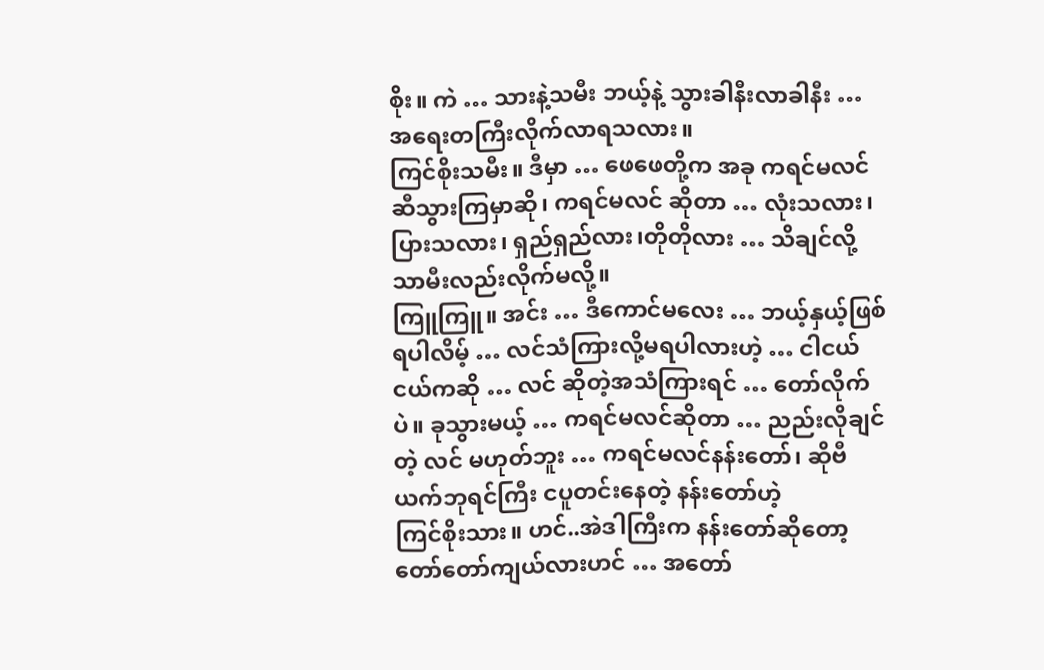စိုး။ ကဲ … သားနဲ့သမီး ဘယ့်နဲ့ သွားခါနီးလာခါနီး … အရေးတကြီးလိုက်လာရသလား။
ကြင်စိုးသမီး။ ဒီမှာ … ဖေဖေတို့က အခု ကရင်မလင် ဆီသွားကြမှာဆို၊ ကရင်မလင် ဆိုတာ … လုံးသလား၊ ပြားသလား၊ ရှည်ရှည်လား၊တိုတိုလား … သိချင်လို့ သာမီးလည်းလိုက်မလို့။
ကြူကြူ။ အင်း … ဒီကောင်မလေး … ဘယ့်နှယ့်ဖြစ်ရပါလိမ့် … လင်သံကြားလို့မရပါလားဟဲ့ … ငါငယ်ငယ်ကဆို … လင် ဆိုတဲ့အသံကြားရင် … တော်လိုက်ပဲ။ ခုသွားမယ့် … ကရင်မလင်ဆိုတာ … ညည်းလိုချင်တဲ့ လင် မဟုတ်ဘူး … ကရင်မလင်နန်းတော်၊ ဆိုဗီယက်ဘုရင်ကြီး ငပူတင်းနေတဲ့ နန်းတော်ဟဲ့
ကြင်စိုးသား။ ဟင်..အဲဒါကြီးက နန်းတော်ဆိုတော့ တော်တော်ကျယ်လားဟင် … အတော်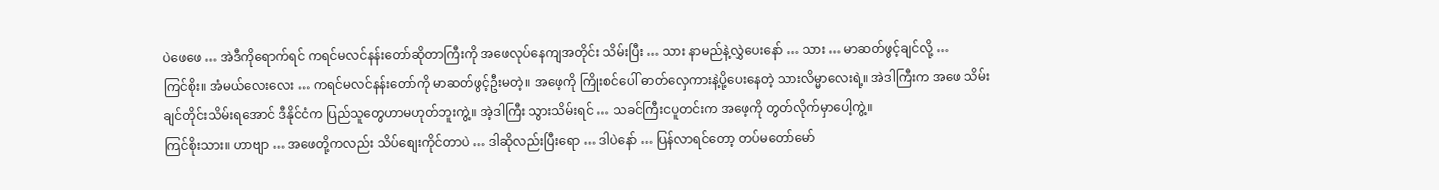ပဲဖေဖေ … အဲဒီကိုရောက်ရင် ကရင်မလင်နန်းတော်ဆိုတာကြီးကို အဖေလုပ်နေကျအတိုင်း သိမ်းပြီး … သား နာမည်နဲ့လွှဲပေးနော် … သား … မာဆတ်ဖွင့်ချင်လို့ …
ကြင်စိုး။ အံမယ်လေးလေး … ကရင်မလင်နန်းတော်ကို မာဆတ်ဖွင့်ဦးမတဲ့။ အဖေ့ကို ကြိုးစင်ပေါ် ဓာတ်လှေကားနဲ့ပို့ပေးနေတဲ့ သားလိမ္မာလေးရဲ့။ အဲဒါကြီးက အဖေ သိမ်းချင်တိုင်းသိမ်းရအောင် ဒီနိုင်ငံက ပြည်သူတွေဟာမဟုတ်ဘူးကွဲ့။ အဲ့ဒါကြီး သွားသိမ်းရင် … သခင်ကြီးငပူတင်းက အဖေ့ကို တွတ်လိုက်မှာပေါ့ကွဲ့။
ကြင်စိုးသား။ ဟာဗျာ … အဖေတို့ကလည်း သိပ်စျေးကိုင်တာပဲ … ဒါဆိုလည်းပြီးရော … ဒါပဲနော် … ပြန်လာရင်တော့ တပ်မတော်မော်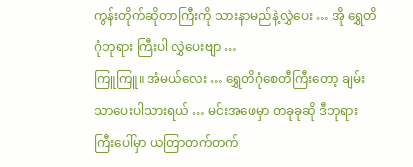ကွန်းတိုက်ဆိုတာကြီးကို သားနာမည်နဲ့လွှဲပေး … အို ရွှေတိဂုံဘုရား ကြီးပါ လွှဲပေးဗျာ …
ကြူကြူ။ အံမယ်လေး … ရွှေတိဂုံစေတီကြီးတော့ ချမ်းသာပေးပါသားရယ် … မင်းအဖေမှာ တခုခုဆို ဒီဘုရားကြီးပေါ်မှာ ယတြာတက်တက်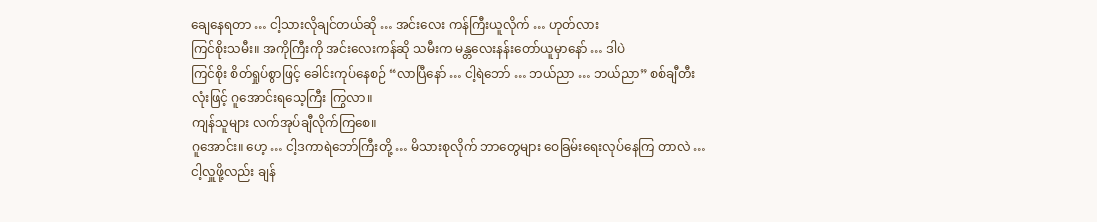ချေနေရတာ … ငါ့သားလိုချင်တယ်ဆို … အင်းလေး ကန်ကြီးယူလိုက် … ဟုတ်လား
ကြင်စိုးသမီး။ အကိုကြီးကို အင်းလေးကန်ဆို သမီးက မန္တလေးနန်းတော်ယူမှာနော် … ဒါပဲ
ကြင်စိုး စိတ်ရှုပ်စွာဖြင့် ခေါင်းကုပ်နေစဉ် “လာပြီနော် … ငါ့ရဲဘော် … ဘယ်ညာ … ဘယ်ညာ” စစ်ချီတီးလုံးဖြင့် ဂူအောင်းရသေ့ကြီး ကြွလာ။
ကျန်သူများ လက်အုပ်ချီလိုက်ကြစေ။
ဂူအောင်း။ ဟေ့ … ငါ့ဒကာရဲဘော်ကြီးတို့ … မိသားစုလိုက် ဘာတွေများ ဝေခြမ်းရေးလုပ်နေကြ တာလဲ … ငါ့လှူဖို့လည်း ချန်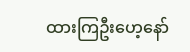ထားကြဦးဟေ့နော်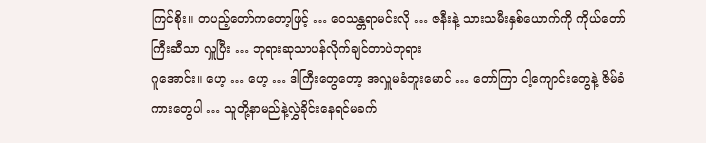ကြင်စိုး။ တပည့်တော်ကတော့ဖြင့် … ဝေသန္တရာမင်းလို … ဇနီးနဲ့ သားသမီးနှစ်ယောက်ကို ကိုယ်တော်ကြီးဆီသာ လှူပြီး … ဘုရားဆုသာပန်လိုက်ချင်တာပဲဘုရား
ဂူအောင်း။ ဟေ့ … ဟေ့ … ဒါကြီးတွေတော့ အလှူမခံဘူးမောင် … တော်ကြာ ငါ့ကျောင်းတွေနဲ့ ဇိမ်ခံကားတွေပါ … သူတို့နာမည်နဲ့လွှဲခိုင်းနေရင်မခက်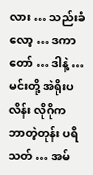လား … သည်းခံလော့ … ဒကာတော် … ဒါနဲ့ … မင်းတို့ အဲရိုးပလိန်း လိုဂိုက ဘာတဲ့တုန်း ပရိသတ် … အမ်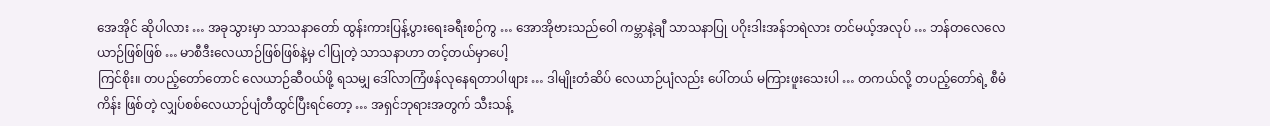အေအိုင် ဆိုပါလား … အခုသွားမှာ သာသနာတော် ထွန်းကားပြန့်ပွားရေးခရီးစဉ်ကွ … အောအိုဗားသည်ဝေါ ကမ္ဘာနဲ့ချီ သာသနာပြု ပဂိုးဒါးအန်ဘရဲလား တင်မယ့်အလုပ် … ဘန်တလေလေယာဉ်ဖြစ်ဖြစ် … မာစီဒီးလေယာဉ်ဖြစ်ဖြစ်နဲ့မှ ငါပြုတဲ့ သာသနာဟာ တင့်တယ်မှာပေါ့
ကြင်စိုး။ တပည့်တော်တောင် လေယာဉ်ဆီဝယ်ဖို့ ရသမျှ ဒေါ်လာကြံဖန်လုနေရတာပါဖျား … ဒါမျိုးတံဆိပ် လေယာဉ်ပျံလည်း ပေါ်တယ် မကြားဖူးသေးပါ … တကယ်လို့ တပည့်တော်ရဲ့ စီမံကိန်း ဖြစ်တဲ့ လျှပ်စစ်လေယာဉ်ပျံတီထွင်ပြီးရင်တော့ … အရှင်ဘုရားအတွက် သီးသန့်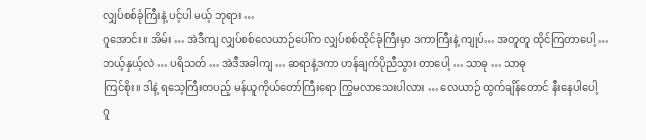လျှပ်စစ်ခုံကြီးနဲ့ ပင့်ပါ မယ့် ဘုရား …
ဂူအောင်း။ အိမ်း … အဲဒီကျ လျှပ်စစ်လေယာဉ်ပေါ်က လျှပ်စစ်ထိုင်ခုံကြီးမှာ ဒကာကြီးနဲ့ ကျုပ်… အတူတူ ထိုင်ကြတာပေါ့ … ဘယ့်နှယ့်လဲ … ပရိသတ် … အဲဒီအခါကျ … ဆရာနဲ့ဒကာ ဟန်ချက်ပိုညီသွား တာပေါ့ … သာဓု … သာဓု
ကြင်စိုး။ ဒါနဲ့ ရသေ့ကြီးတပည့် မန်ယူကိုယ်တော်ကြီးရော ကြွမလာသေးပါလား … လေယာဉ် ထွက်ချိန်တောင် နီးနေပါပေါ့
ဂူ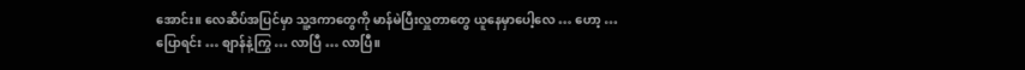အောင်း။ လေဆိပ်အပြင်မှာ သူ့ဒကာတွေကို မာန်မဲပြီးလှူတာတွေ ယူနေမှာပေါ့လေ … ဟော့ … ပြောရင်း … စျာန်နဲ့ကြွ … လာပြီ … လာပြီ။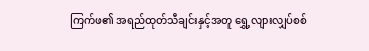ကြက်ဖ၏ အရည်ထုတ်သီချင်းနှင့်အတူ ရွှေ့လျားလျှပ်စစ်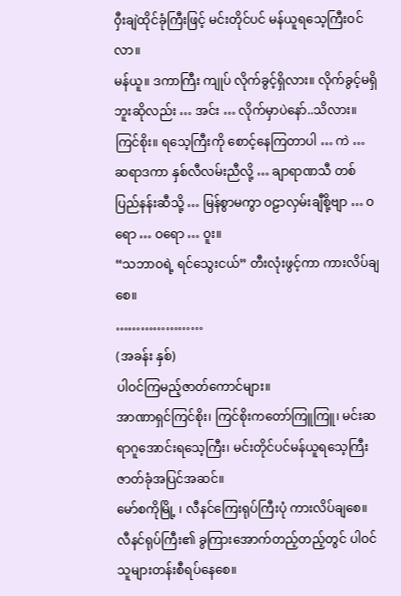ဝှီးချဲထိုင်ခုံကြီးဖြင့် မင်းတိုင်ပင် မန်ယူရသေ့ကြီးဝင်လာ။
မန်ယူ။ ဒကာကြီး ကျုပ် လိုက်ခွင့်ရှိလား။ လိုက်ခွင့်မရှိဘူးဆိုလည်း … အင်း … လိုက်မှာပဲနော်..သိလား။
ကြင်စိုး။ ရသေ့ကြီးကို စောင့်နေကြတာပါ … ကဲ … ဆရာဒကာ နှစ်လီလမ်းညီလို့ … ချာရာဏသီ တစ်ပြည်နန်းဆီသို့ … မြန်စွာမကွာ ဝဠာလှမ်းချီစို့ဗျာ … ဝရော … ဝရော … ဝူး။
“သဘာဝရဲ့ ရင်သွေးငယ်” တီးလုံးဖွင့်ကာ ကားလိပ်ချစေ။
…………………
(အခန်း နှစ်)
ပါဝင်ကြမည့်ဇာတ်ကောင်များ။
အာဏာရှင်ကြင်စိုး၊ ကြင်စိုးကတော်ကြူကြူ၊ မင်းဆရာဂူအောင်းရသေ့ကြီး၊ မင်းတိုင်ပင်မန်ယူရသေ့ကြီး
ဇာတ်ခုံအပြင်အဆင်။
မော်စကိုမြို့ ၊ လီနင်ကြေးရုပ်ကြီးပုံ ကားလိပ်ချစေ။
လီနင်ရုပ်ကြီး၏ ခွကြားအောက်တည့်တည့်တွင် ပါဝင်သူများတန်းစီရပ်နေစေ။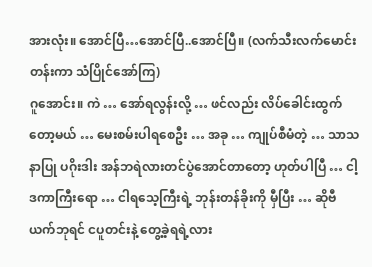အားလုံး။ အောင်ပြီ…အောင်ပြီ..အောင်ပြီ။ (လက်သီးလက်မောင်းတန်းကာ သံပြိုင်အော်ကြ)
ဂူအောင်း။ ကဲ … အော်ရလွန်းလို့ … ဖင်လည်း လိပ်ခေါင်းထွက်တော့မယ် … မေးစမ်းပါရစေဦး … အခု … ကျုပ်စီမံတဲ့ … သာသနာပြု ပဂိုးဒါး အန်ဘရဲလားတင်ပွဲအောင်တာတော့ ဟုတ်ပါပြီ … ငါ့ဒကာကြီးရော … ငါရသေ့ကြီးရဲ့ ဘုန်းတန်ခိုးကို မှီပြီး … ဆိုဗီယက်ဘုရင် ငပူတင်းနဲ့ တွေ့ခဲ့ရရဲ့လား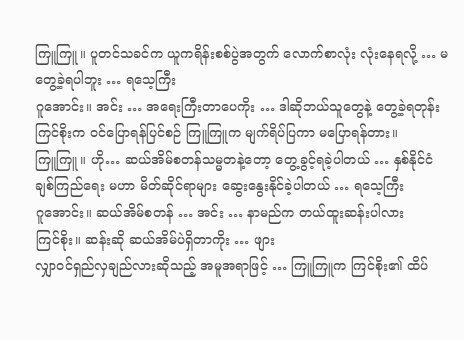ကြူကြူ။ ပူတင်သခင်က ယူကရိန်းစစ်ပွဲအတွက် လောက်စာလုံး လုံးနေရလို့ … မတွေ့ခဲ့ရပါဘူး … ရသေ့ကြီး
ဂူအောင်း။ အင်း … အရေးကြီးတာပေကိုး … ဒါဆိုဘယ်သူတွေနဲ့ တွေ့ခဲ့ရတုန်း
ကြင်စိုးက ဝင်ပြောရန်ပြင်စဉ် ကြူကြူက မျက်ရိပ်ပြကာ မပြောရန်တား။
ကြူကြူ။ ဟို… ဆယ်အိမ်စတန်သမ္မတနဲ့တော့ တွေ့ခွင့်ရခဲ့ပါတယ် … နှစ်နိုင်ငံချစ်ကြည်ရေး မဟာ မိတ်ဆိုင်ရာများ ဆွေးနွေးနိုင်ခဲ့ပါတယ် … ရသေ့ကြီး
ဂူအောင်း။ ဆယ်အိမ်စတန် … အင်း … နာမည်က တယ်ထူးဆန်းပါလား
ကြင်စိုး။ ဆန်းဆို ဆယ်အိမ်ပဲရှိတာကိုး … ဖျား
လျှာဝင်ရှည်လှချည်လားဆိုသည့် အမူအရာဖြင့် … ကြူကြူက ကြင်စိုး၏ ထိပ်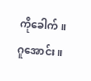ကိုခေါက်။
ဂူအောင်း။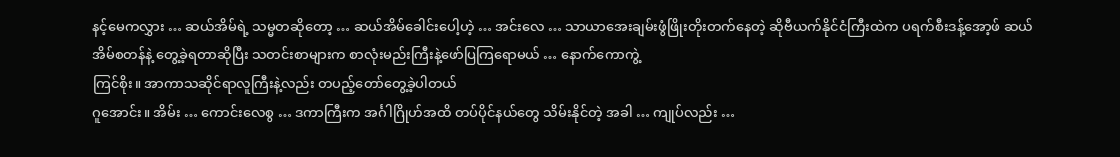နင့်မေကလွှား … ဆယ်အိမ်ရဲ့ သမ္မတဆိုတော့ … ဆယ်အိမ်ခေါင်းပေါ့ဟဲ့ … အင်းလေ … သာယာအေးချမ်းဖွံဖြိုးတိုးတက်နေတဲ့ ဆိုဗီယက်နိုင်ငံကြီးထဲက ပရက်စီးဒန့်အော့ဖ် ဆယ်အိမ်စတန်နဲ့ တွေ့ခဲ့ရတာဆိုပြီး သတင်းစာများက စာလုံးမည်းကြီးနဲ့ဖော်ပြကြရောမယ် … နောက်ကောကွဲ့
ကြင်စိုး။ အာကာသဆိုင်ရာလူကြီးနဲ့လည်း တပည့်တော်တွေ့ခဲ့ပါတယ်
ဂူအောင်း။ အိမ်း … ကောင်းလေစွ … ဒကာကြီးက အင်္ဂါဂြိုဟ်အထိ တပ်ပိုင်နယ်တွေ သိမ်းနိုင်တဲ့ အခါ … ကျုပ်လည်း …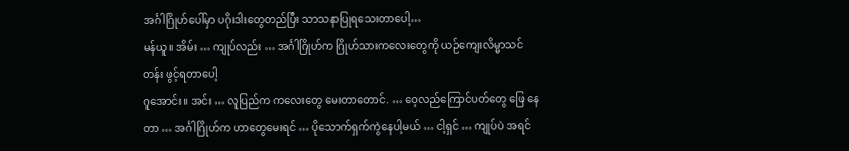အင်္ဂါဂြိုဟ်ပေါ်မှာ ပဂိုးဒါးတွေတည်ပြီး သာသနာပြုရသေးတာပေါ့…
မန်ယူ။ အိမ်း … ကျုပ်လည်း … အင်္ဂါဂြိုဟ်က ဂြိုဟ်သားကလေးတွေကို ယဉ်ကျေးလိမ္မာသင်တန်း ဖွင့်ရတာပေါ့
ဂူအောင်း။ အင်း … လူပြည်က ကလေးတွေ မေးတာတောင်. … ဝေ့လည်ကြောင်ပတ်တွေ ဖြေ နေတာ … အင်္ဂါဂြိုဟ်က ဟာတွေမေးရင် … ပိုသောက်ရှက်ကွဲနေပါ့မယ် … ငါ့ရှင် … ကျုပ်ပဲ အရင်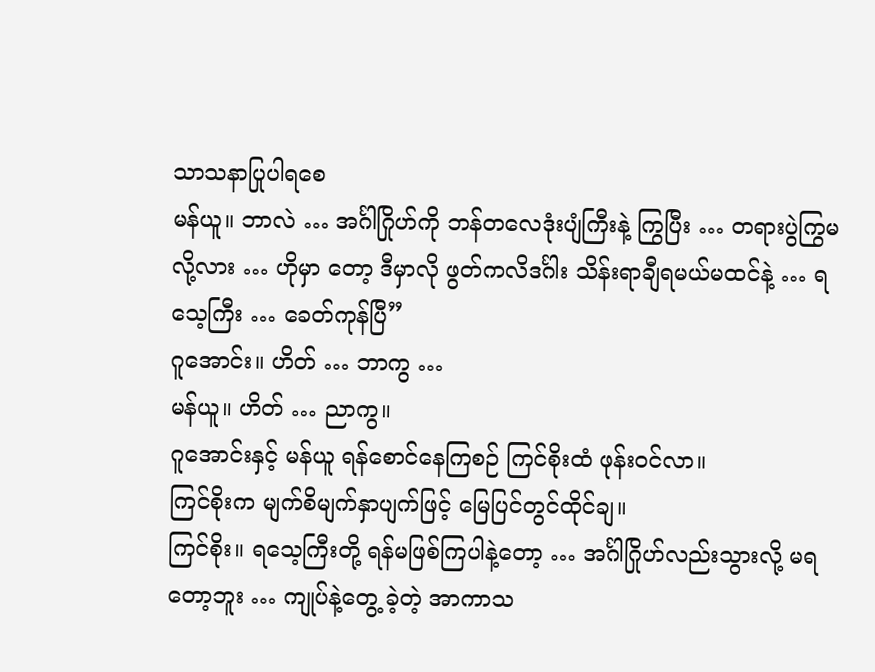သာသနာပြုပါရစေ
မန်ယူ။ ဘာလဲ … အင်္ဂါဂြိုဟ်ကို ဘန်တလေဒုံးပျံကြီးနဲ့ ကြွပြီး … တရားပွဲကြွမလို့လား … ဟိုမှာ တော့ ဒီမှာလို ဖွတ်ကလိဒင်္ဂါး သိန်းရာချီရမယ်မထင်နဲ့ … ရသေ့ကြီး … ခေတ်ကုန်ပြီ”
ဂူအောင်း။ ဟိတ် … ဘာကွ …
မန်ယူ။ ဟိတ် … ညာကွ။
ဂူအောင်းနှင့် မန်ယူ ရန်စောင်နေကြစဉ် ကြင်စိုးထံ ဖုန်းဝင်လာ။
ကြင်စိုးက မျက်စိမျက်နှာပျက်ဖြင့် မြေပြင်တွင်ထိုင်ချ။
ကြင်စိုး။ ရသေ့ကြီးတို့ ရန်မဖြစ်ကြပါနဲ့တော့ … အင်္ဂါဂြိုဟ်လည်းသွားလို့ မရတော့ဘူး … ကျုပ်နဲ့တွေ့ ခဲ့တဲ့ အာကာသ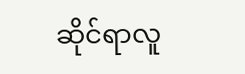ဆိုင်ရာလူ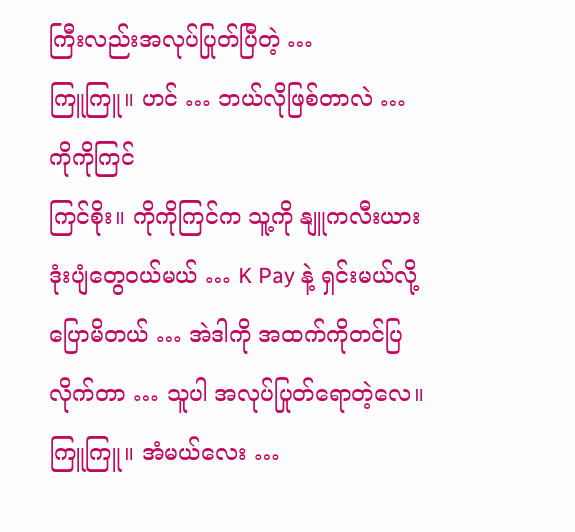ကြီးလည်းအလုပ်ပြုတ်ပြီတဲ့ …
ကြူကြူ။ ဟင် … ဘယ်လိုဖြစ်တာလဲ … ကိုကိုကြင်
ကြင်စိုး။ ကိုကိုကြင်က သူ့ကို နျူကလီးယားဒုံးပျံတွေဝယ်မယ် … K Pay နဲ့ ရှင်းမယ်လို့ ပြောမိတယ် … အဲဒါကို အထက်ကိုတင်ပြလိုက်တာ … သူပါ အလုပ်ပြုတ်ရောတဲ့လေ။
ကြူကြူ။ အံမယ်လေး …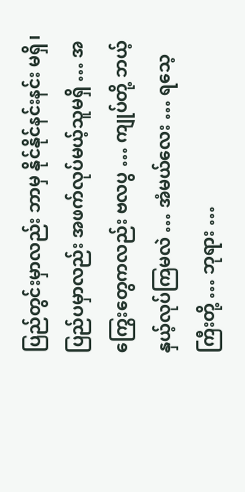ပြည်တွင်းမှာလည်း ဘာမှ နိုင်နိုင်နင်းနင်း မရှိ၊ ပြည်ပမှာလည်း အဖက်လုပ်မယ့်သူမရှိ … အကြွေးတွေကလည်း ဗလပွ … ကျုပ်တို့ ဘယ့်နှယ့်လုပ်ကြမလဲ … အံမယ်လေး … ရသေ့ကြီးတို့ … ဘုရား …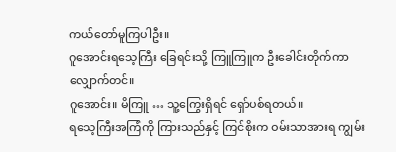ကယ်တော်မူကြပါဦး။
ဂူအောင်းရသေ့ကြီး ခြေရင်းသို့ ကြူကြူက ဦးခေါင်းတိုက်ကာလျှောက်တင်။
ဂူအောင်း။ မိကြူ … သူ့ကြွေးရှိရင် ရှော်ပစ်ရတယ်။
ရသေ့ကြီးအကြံကို ကြားသည်နှင့် ကြင်စိုးက ဝမ်းသာအားရ ကျွမ်း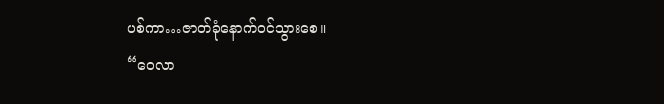ပစ်ကာ…ဇာတ်ခုံနောက်ဝင်သွားစေ။
“ဝေလာ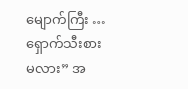မျောက်ကြီး … ရှောက်သီးစားမလား” အ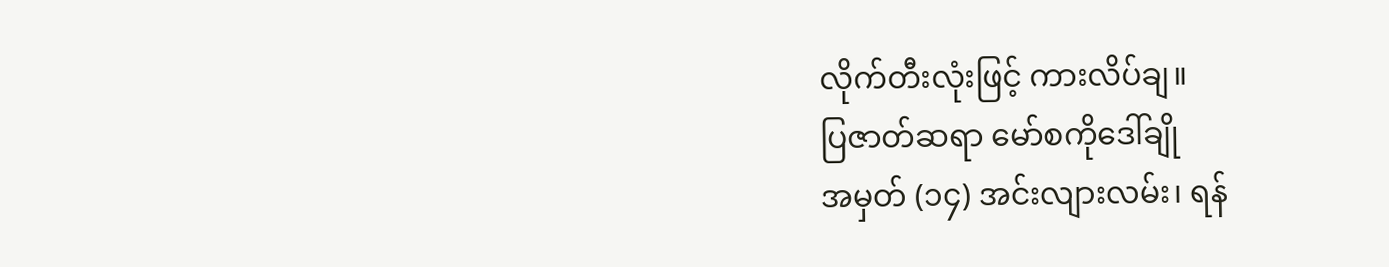လိုက်တီးလုံးဖြင့် ကားလိပ်ချ။
ပြဇာတ်ဆရာ မော်စကိုဒေါ်ချို
အမှတ် (၁၄) အင်းလျားလမ်း၊ ရန်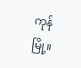ကုန်မြို့။